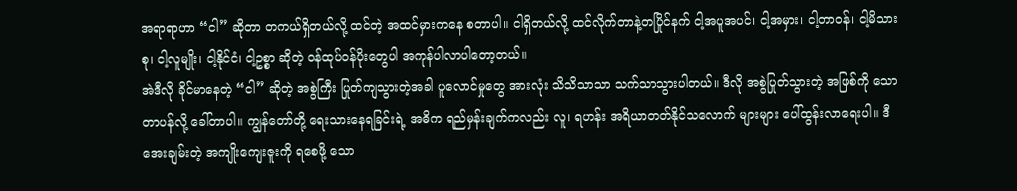အရာရာဟာ “ငါ” ဆိုတာ တကယ်ရှိတယ်လို့ ထင်တဲ့ အထင်မှားကနေ စတာပါ။ ငါရှိတယ်လို့ ထင်လိုက်တာနဲ့တပြိုင်နက် ငါ့အပူအပင်၊ ငါ့အမှား၊ ငါ့တာဝန်၊ ငါ့မိသားစု၊ ငါ့လူမျိုး၊ ငါ့နိုင်ငံ၊ ငါ့ဥစ္စာ ဆိုတဲ့ ဝန်ထုပ်ဝန်ပိုးတွေပါ အကုန်ပါလာပါတော့တယ်။
အဲဒီလို ခိုင်မာနေတဲ့ “ငါ” ဆိုတဲ့ အစွဲကြီး ပြုတ်ကျသွားတဲ့အခါ ပူလောင်မှုတွေ အားလုံး သိသိသာသာ သက်သာသွားပါတယ်။ ဒီလို အစွဲပြုတ်သွားတဲ့ အဖြစ်ကို သောတာပန်လို့ ခေါ်တာပါ။ ကျွန်တော်တို့ ရေးသားနေရခြင်းရဲ့ အဓိက ရည်မှန်းချက်ကလည်း လူ၊ ရဟန်း အရိယာတတ်နိုင်သလောက် များများ ပေါ်ထွန်းလာရေးပါ။ ဒီအေးချမ်းတဲ့ အကျိုးကျေးဇူးကို ရစေဖို့ သော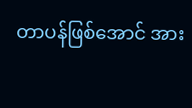တာပန်ဖြစ်အောင် အား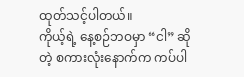ထုတ်သင့်ပါတယ်။
ကိုယ့်ရဲ့ နေ့စဉ်ဘဝမှာ “ငါ” ဆိုတဲ့ စကားလုံးနောက်က ကပ်ပါ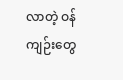လာတဲ့ ဝန်ကျဉ်းတွေ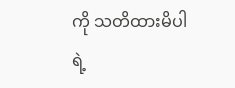ကို သတိထားမိပါရဲ့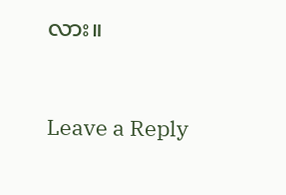လား။


Leave a Reply